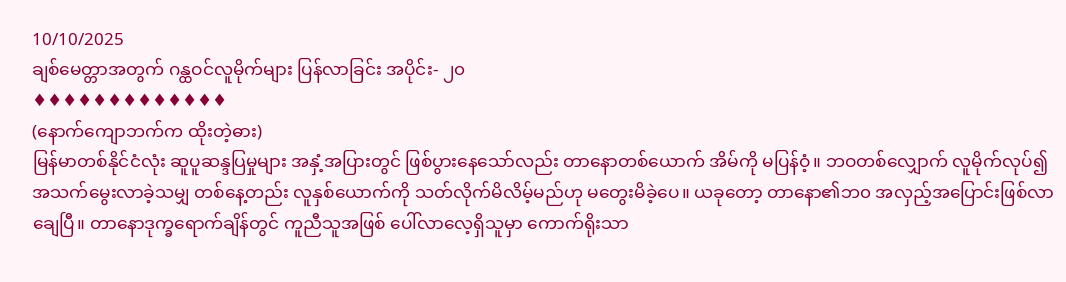10/10/2025
ချစ်မေတ္တာအတွက် ဂန္ထဝင်လူမိုက်များ ပြန်လာခြင်း အပိုင်း- ၂၀
♦♦♦♦♦♦♦♦♦♦♦♦♦
(နောက်ကျောဘက်က ထိုးတဲ့ဓား)
မြန်မာတစ်နိုင်ငံလုံး ဆူပူဆန္ဒပြမှုများ အနှံ့အပြားတွင် ဖြစ်ပွားနေသော်လည်း တာနောတစ်ယောက် အိမ်ကို မပြန်ဝံ့။ ဘဝတစ်လျှောက် လူမိုက်လုပ်၍ အသက်မွေးလာခဲ့သမျှ တစ်နေ့တည်း လူနှစ်ယောက်ကို သတ်လိုက်မိလိမ့်မည်ဟု မတွေးမိခဲ့ပေ။ ယခုတော့ တာနော၏ဘ၀ အလှည့်အပြောင်းဖြစ်လာချေပြီ။ တာနောဒုက္ခရောက်ချိန်တွင် ကူညီသူအဖြစ် ပေါ်လာလေ့ရှိသူမှာ ကောက်ရိုးသာ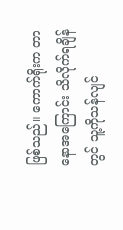ဖြစ်သည်။ ကောက်ရိုးက တာနောအကြောင်း သိလိုက်ရချိန်တွင် သူ့ကိုသန်လျင်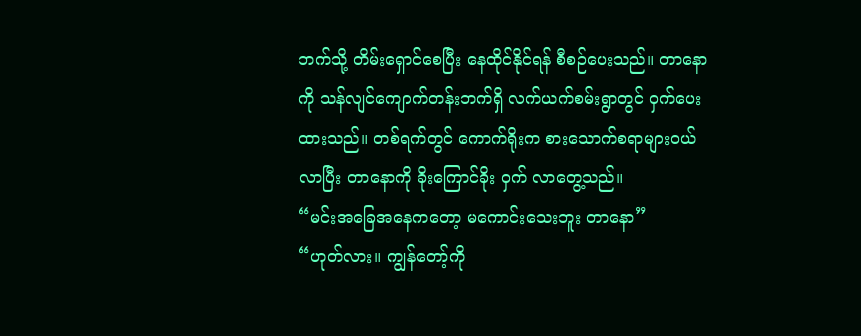ဘက်သို့ တိမ်းရှောင်စေပြီး နေထိုင်နိုင်ရန် စီစဉ်ပေးသည်။ တာနောကို သန်လျင်ကျောက်တန်းဘက်ရှိ လက်ယက်စမ်းရွာတွင် ဝှက်ပေးထားသည်။ တစ်ရက်တွင် ကောက်ရိုးက စားသောက်စရာများဝယ်လာပြီး တာနောကို ခိုးကြောင်ခိုး ဝှက် လာတွေ့သည်။
“မင်းအခြေအနေကတော့ မကောင်းသေးဘူး တာနော”
“ဟုတ်လား။ ကျွန်တော့်ကို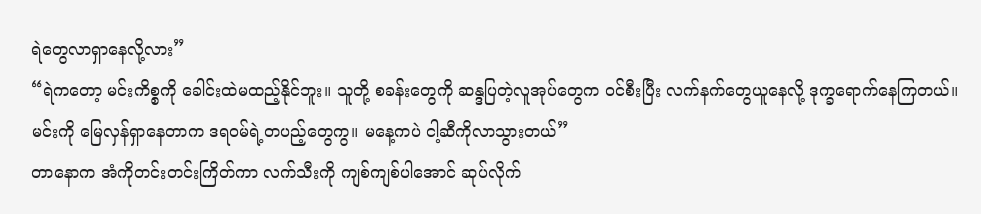ရဲတွေလာရှာနေလို့လား”
“ရဲကတော့ မင်းကိစ္စကို ခေါင်းထဲမထည့်နိုင်ဘူး။ သူတို့ စခန်းတွေကို ဆန္ဒပြတဲ့လူအုပ်တွေက ဝင်စီးပြီး လက်နက်တွေယူနေလို့ ဒုက္ခရောက်နေကြတယ်။ မင်းကို မြေလှန်ရှာနေတာက ဒရဝမ်ရဲ့တပည့်တွေကွ။ မနေ့ကပဲ ငါ့ဆီကိုလာသွားတယ်”
တာနောက အံကိုတင်းတင်းကြိတ်ကာ လက်သီးကို ကျစ်ကျစ်ပါအောင် ဆုပ်လိုက်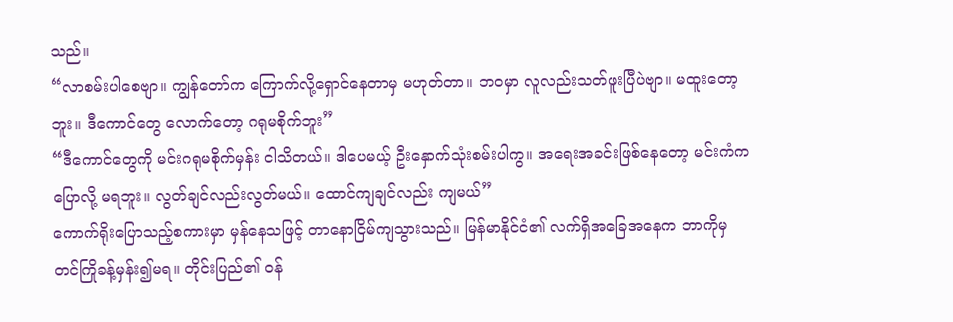သည်။
“လာစမ်းပါစေဗျာ။ ကျွန်တော်က ကြောက်လို့ရှောင်နေတာမှ မဟုတ်တာ။ ဘဝမှာ လူလည်းသတ်ဖူးပြီပဲဗျာ။ မထူးတော့ဘူး။ ဒီကောင်တွေ လောက်တော့ ဂရုမစိုက်ဘူး”
“ဒီကောင်တွေကို မင်းဂရုမစိုက်မှန်း ငါသိတယ်။ ဒါပေမယ့် ဦးနှောက်သုံးစမ်းပါကွ။ အရေးအခင်းဖြစ်နေတော့ မင်းကံက ပြောလို့ မရဘူး။ လွတ်ချင်လည်းလွတ်မယ်။ ထောင်ကျချင်လည်း ကျမယ်”
ကောက်ရိုးပြောသည့်စကားမှာ မှန်နေသဖြင့် တာနောငြိမ်ကျသွားသည်။ မြန်မာနိုင်ငံ၏ လက်ရှိအခြေအနေက ဘာကိုမှ တင်ကြိုခန့်မှန်း၍မရ။ တိုင်းပြည်၏ ဝန်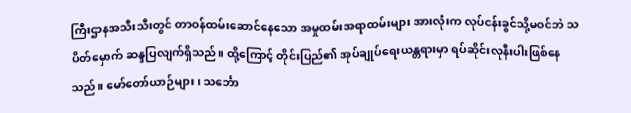ကြီးဌာနအသီးသီးတွင် တာဝန်ထမ်းဆောင်နေသော အမှုထမ်းအရာထမ်းများ အားလုံးက လုပ်ငန်းခွင်သို့မဝင်ဘဲ သပိတ်မှောက် ဆန္ဒပြလျက်ရှိသည်။ ထို့ကြောင့် တိုင်းပြည်၏ အုပ်ချုပ်ရေးယန္တရားမှာ ရပ်ဆိုင်းလုနီးပါးဖြစ်နေသည်။ မော်တော်ယာဉ်များ၊ သင်္ဘော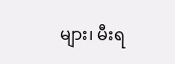များ၊ မီးရ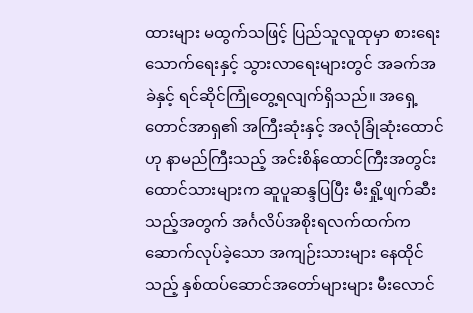ထားများ မထွက်သဖြင့် ပြည်သူလူထုမှာ စားရေးသောက်ရေးနှင့် သွားလာရေးများတွင် အခက်အခဲနှင့် ရင်ဆိုင်ကြုံတွေ့ရလျက်ရှိသည်။ အရှေ့တောင်အာရှ၏ အကြီးဆုံးနှင့် အလုံခြုံဆုံးထောင်ဟု နာမည်ကြီးသည့် အင်းစိန်ထောင်ကြီးအတွင်း ထောင်သားများက ဆူပူဆန္ဒပြပြီး မီးရှို့ဖျက်ဆီးသည့်အတွက် အင်္ဂလိပ်အစိုးရလက်ထက်က ဆောက်လုပ်ခဲ့သော အကျဉ်းသားများ နေထိုင်သည့် နှစ်ထပ်ဆောင်အတော်များများ မီးလောင်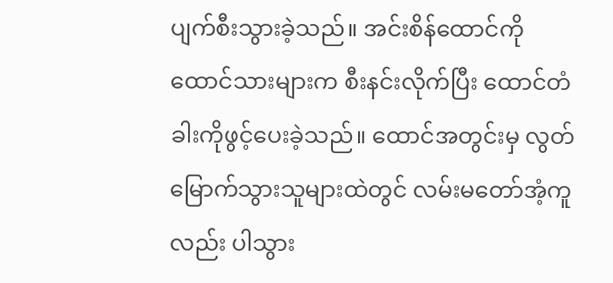ပျက်စီးသွားခဲ့သည်။ အင်းစိန်ထောင်ကို ထောင်သားများက စီးနင်းလိုက်ပြီး ထောင်တံခါးကိုဖွင့်ပေးခဲ့သည်။ ထောင်အတွင်းမှ လွတ်မြောက်သွားသူများထဲတွင် လမ်းမတော်အံ့ကူလည်း ပါသွား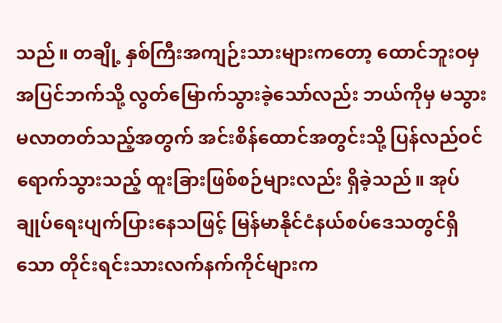သည်။ တချို့ နှစ်ကြီးအကျဉ်းသားများကတော့ ထောင်ဘူးဝမှအပြင်ဘက်သို့ လွတ်မြောက်သွားခဲ့သော်လည်း ဘယ်ကိုမှ မသွားမလာတတ်သည့်အတွက် အင်းစိန်ထောင်အတွင်းသို့ ပြန်လည်ဝင်ရောက်သွားသည့် ထူးခြားဖြစ်စဉ်များလည်း ရှိခဲ့သည်။ အုပ်ချုပ်ရေးပျက်ပြားနေသဖြင့် မြန်မာနိုင်ငံနယ်စပ်ဒေသတွင်ရှိသော တိုင်းရင်းသားလက်နက်ကိုင်များက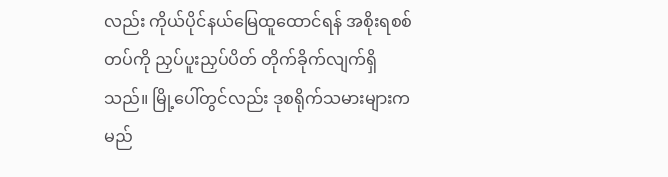လည်း ကိုယ်ပိုင်နယ်မြေထူထောင်ရန် အစိုးရစစ်တပ်ကို ညှပ်ပူးညှပ်ပိတ် တိုက်ခိုက်လျက်ရှိသည်။ မြို့ပေါ်တွင်လည်း ဒုစရိုက်သမားများက မည်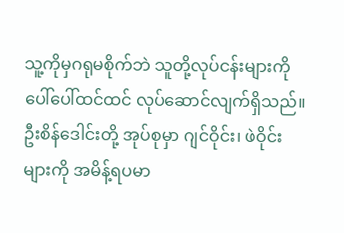သူ့ကိုမှဂရုမစိုက်ဘဲ သူတို့လုပ်ငန်းများကို ပေါ်ပေါ်ထင်ထင် လုပ်ဆောင်လျက်ရှိသည်။ ဦးစိန်ဒေါင်းတို့ အုပ်စုမှာ ဂျင်ဝိုင်း၊ ဖဲဝိုင်းများကို အမိန့်ရပမာ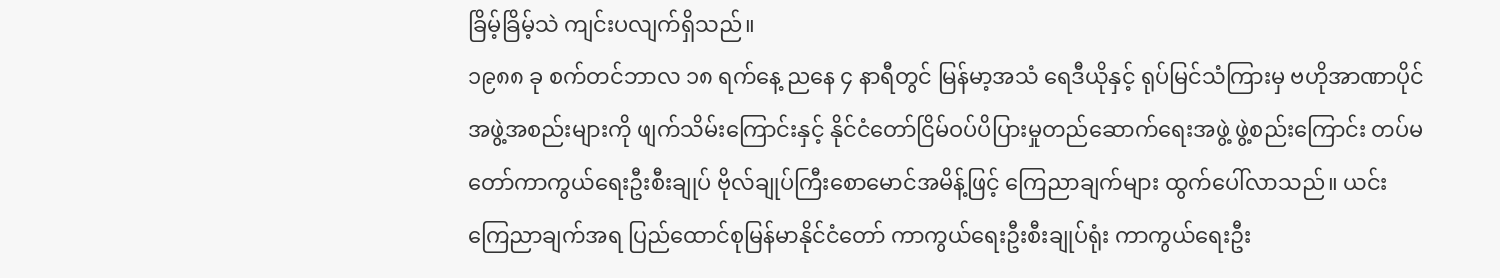ခြိမ့်ခြိမ့်သဲ ကျင်းပလျက်ရှိသည်။
၁၉၈၈ ခု စက်တင်ဘာလ ၁၈ ရက်နေ့ ညနေ ၄ နာရီတွင် မြန်မာ့အသံ ရေဒီယိုနှင့် ရုပ်မြင်သံကြားမှ ဗဟိုအာဏာပိုင်အဖွဲ့အစည်းများကို ဖျက်သိမ်းကြောင်းနှင့် နိုင်ငံတော်ငြိမ်ဝပ်ပိပြားမှုတည်ဆောက်ရေးအဖွဲ့ ဖွဲ့စည်းကြောင်း တပ်မတော်ကာကွယ်ရေးဦးစီးချုပ် ဗိုလ်ချုပ်ကြီးစောမောင်အမိန့်ဖြင့် ကြေညာချက်များ ထွက်ပေါ်လာသည်။ ယင်းကြေညာချက်အရ ပြည်ထောင်စုမြန်မာနိုင်ငံတော် ကာကွယ်ရေးဦးစီးချုပ်ရုံး ကာကွယ်ရေးဦး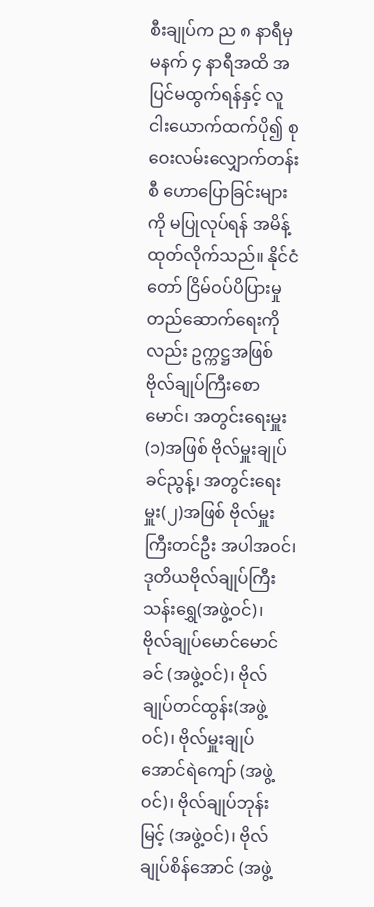စီးချုပ်က ည ၈ နာရီမှ မနက် ၄ နာရီအထိ အပြင်မထွက်ရန်နှင့် လူငါးယောက်ထက်ပို၍ စုဝေးလမ်းလျှောက်တန်းစီ ဟောပြောခြင်းများကို မပြုလုပ်ရန် အမိန့်ထုတ်လိုက်သည်။ နိုင်ငံတော် ငြိမ်ဝပ်ပိပြားမှု တည်ဆောက်ရေးကိုလည်း ဥက္ကဋ္ဌအဖြစ် ဗိုလ်ချုပ်ကြီးစောမောင်၊ အတွင်းရေးမှူး(၁)အဖြစ် ဗိုလ်မှူးချုပ်ခင်ညွန့်၊ အတွင်းရေးမှူး(၂)အဖြစ် ဗိုလ်မှူးကြီးတင်ဦး အပါအဝင်၊ ဒုတိယဗိုလ်ချုပ်ကြီး သန်းရွှေ(အဖွဲ့ဝင်)၊ ဗိုလ်ချုပ်မောင်မောင်ခင် (အဖွဲ့ဝင်)၊ ဗိုလ်ချုပ်တင်ထွန်း(အဖွဲ့ဝင်)၊ ဗိုလ်မှူးချုပ်အောင်ရဲကျော် (အဖွဲ့ဝင်)၊ ဗိုလ်ချုပ်ဘုန်းမြင့် (အဖွဲ့ဝင်)၊ ဗိုလ်ချုပ်စိန်အောင် (အဖွဲ့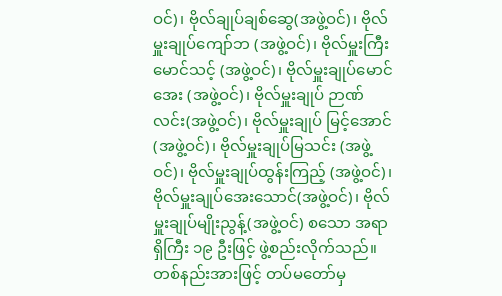ဝင်)၊ ဗိုလ်ချုပ်ချစ်ဆွေ(အဖွဲ့ဝင်)၊ ဗိုလ်မှူးချုပ်ကျော်ဘ (အဖွဲ့ဝင်)၊ ဗိုလ်မှူးကြီးမောင်သင့် (အဖွဲ့ဝင်)၊ ဗိုလ်မှူးချုပ်မောင်အေး (အဖွဲ့ဝင်)၊ ဗိုလ်မှူးချုပ် ဉာဏ်လင်း(အဖွဲ့ဝင်)၊ ဗိုလ်မှူးချုပ် မြင့်အောင် (အဖွဲ့ဝင်)၊ ဗိုလ်မှူးချုပ်မြသင်း (အဖွဲ့ဝင်)၊ ဗိုလ်မှူးချုပ်ထွန်းကြည့် (အဖွဲ့ဝင်)၊ ဗိုလ်မှူးချုပ်အေးသောင်(အဖွဲ့ဝင်)၊ ဗိုလ်မှူးချုပ်မျိုးညွန့်(အဖွဲ့ဝင်) စသော အရာရှိကြီး ၁၉ ဦးဖြင့် ဖွဲ့စည်းလိုက်သည်။
တစ်နည်းအားဖြင့် တပ်မတော်မှ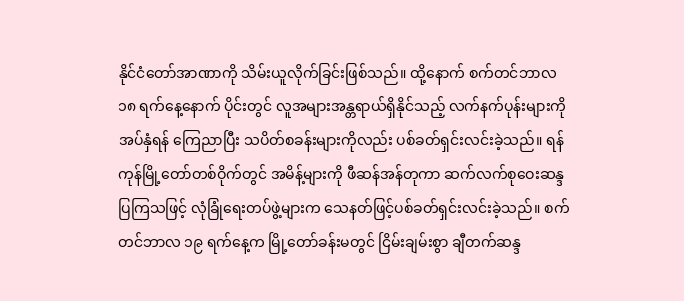နိုင်ငံတော်အာဏာကို သိမ်းယူလိုက်ခြင်းဖြစ်သည်။ ထို့နောက် စက်တင်ဘာလ ၁၈ ရက်နေ့နောက် ပိုင်းတွင် လူအများအန္တရာယ်ရှိနိုင်သည့် လက်နက်ပုန်းများကို အပ်နှံရန် ကြေညာပြီး သပိတ်စခန်းများကိုလည်း ပစ်ခတ်ရှင်းလင်းခဲ့သည်။ ရန်ကုန်မြို့တော်တစ်ဝိုက်တွင် အမိန့်များကို ဖီဆန်အန်တုကာ ဆက်လက်စုဝေးဆန္ဒပြကြသဖြင့် လုံခြုံရေးတပ်ဖွဲ့များက သေနတ်ဖြင့်ပစ်ခတ်ရှင်းလင်းခဲ့သည်။ စက်တင်ဘာလ ၁၉ ရက်နေ့က မြို့တော်ခန်းမတွင် ငြိမ်းချမ်းစွာ ချီတက်ဆန္ဒ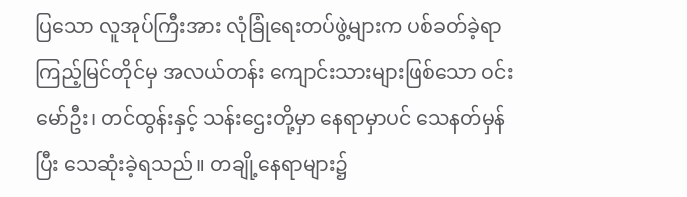ပြသော လူအုပ်ကြီးအား လုံခြုံရေးတပ်ဖွဲ့များက ပစ်ခတ်ခဲ့ရာ ကြည့်မြင်တိုင်မှ အလယ်တန်း ကျောင်းသားများဖြစ်သော ဝင်းမော်ဦး၊ တင်ထွန်းနှင့် သန်းဌေးတို့မှာ နေရာမှာပင် သေနတ်မှန်ပြီး သေဆုံးခဲ့ရသည်။ တချို့နေရာများ၌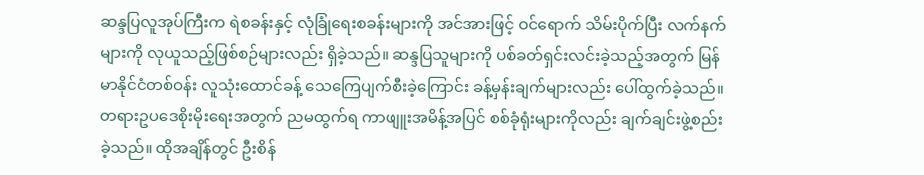ဆန္ဒပြလူအုပ်ကြီးက ရဲစခန်းနှင့် လုံခြုံရေးစခန်းများကို အင်အားဖြင့် ဝင်ရောက် သိမ်းပိုက်ပြီး လက်နက်များကို လုယူသည့်ဖြစ်စဉ်များလည်း ရှိခဲ့သည်။ ဆန္ဒပြသူများကို ပစ်ခတ်ရှင်းလင်းခဲ့သည့်အတွက် မြန်မာနိုင်ငံတစ်ဝန်း လူသုံးထောင်ခန့် သေကြေပျက်စီးခဲ့ကြောင်း ခန့်မှန်းချက်များလည်း ပေါ်ထွက်ခဲ့သည်။ တရားဥပဒေစိုးမိုးရေးအတွက် ညမထွက်ရ ကာဖျူးအမိန့်အပြင် စစ်ခုံရုံးများကိုလည်း ချက်ချင်းဖွဲ့စည်းခဲ့သည်။ ထိုအချိန်တွင် ဦးစိန်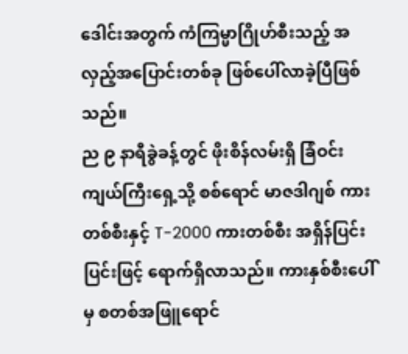ဒေါင်းအတွက် ကံကြမ္မာဂြိုဟ်စီးသည့် အလှည့်အပြောင်းတစ်ခု ဖြစ်ပေါ်လာခဲ့ပြီဖြစ်သည်။
ည ၉ နာရီခွဲခန့်တွင် ဖိုးစိန်လမ်းရှိ ခြံဝင်းကျယ်ကြီးရှေ့သို့ စစ်ရောင် မာဇဒါဂျစ် ကားတစ်စီးနှင့် T-2000 ကားတစ်စီး အရှိန်ပြင်းပြင်းဖြင့် ရောက်ရှိလာသည်။ ကားနှစ်စီးပေါ်မှ စတစ်အဖြူရောင်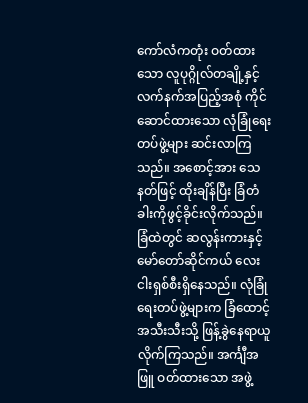ကော်လံကတုံး ဝတ်ထားသော လူပုဂ္ဂိုလ်တချို့နှင့် လက်နက်အပြည့်အစုံ ကိုင်ဆောင်ထားသော လုံခြုံရေးတပ်ဖွဲ့များ ဆင်းလာကြသည်။ အစောင့်အား သေနတ်ဖြင့် ထိုးချိန်ပြီး ခြံတံခါးကိုဖွင့်ခိုင်းလိုက်သည်။ ခြံထဲတွင် ဆလွန်းကားနှင့် မော်တော်ဆိုင်ကယ် လေးငါးရှစ်စီးရှိနေသည်။ လုံခြုံရေးတပ်ဖွဲ့များက ခြံထောင့်အသီးသီးသို့ ဖြန့်ခွဲနေရာယူလိုက်ကြသည်။ အင်္ကျီအဖြူ ဝတ်ထားသော အဖွဲ့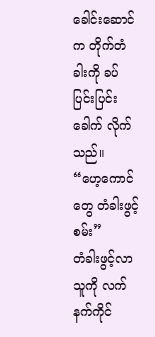ခေါင်းဆောင်က တိုက်တံခါးကို ခပ်ပြင်းပြင်းခေါက် လိုက်သည်။
“ဟေ့ကောင်တွေ တံခါးဖွင့်စမ်း”
တံခါးဖွင့်လာသူကို လက်နက်ကိုင်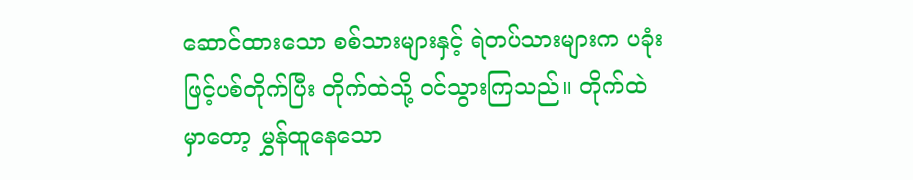ဆောင်ထားသော စစ်သားများနှင့် ရဲတပ်သားများက ပခုံးဖြင့်ပစ်တိုက်ပြီး တိုက်ထဲသို့ ဝင်သွားကြသည်။ တိုက်ထဲမှာတော့ မွှန်ထူနေသော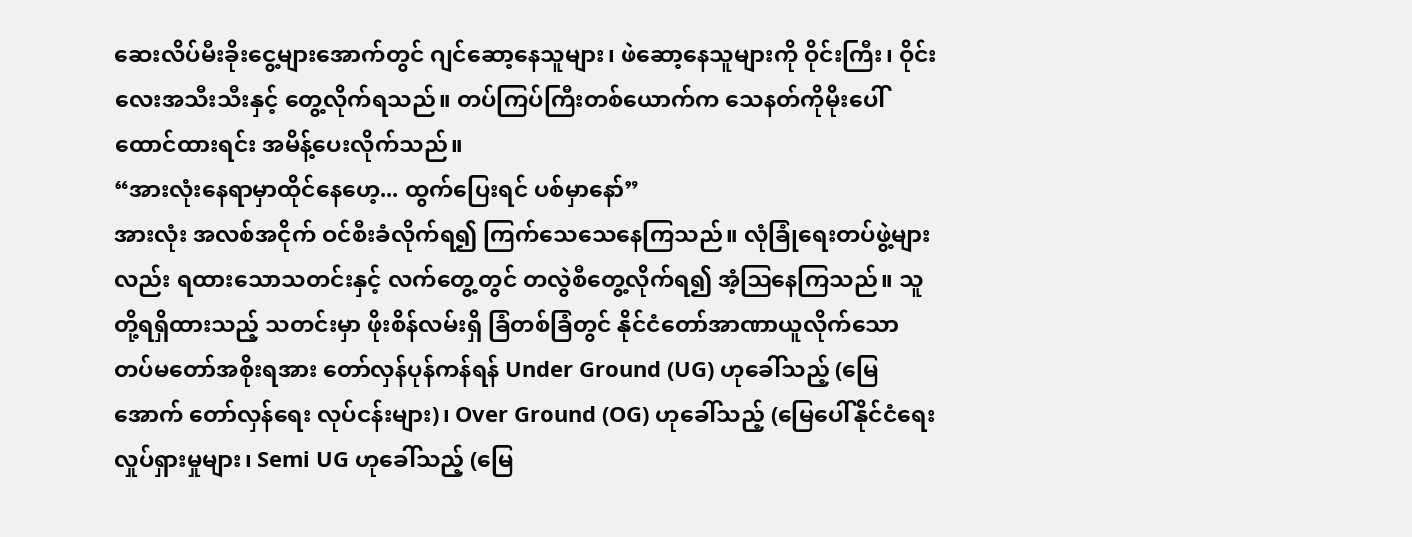ဆေးလိပ်မီးခိုးငွေ့များအောက်တွင် ဂျင်ဆော့နေသူများ၊ ဖဲဆော့နေသူများကို ဝိုင်းကြီး၊ ဝိုင်းလေးအသီးသီးနှင့် တွေ့လိုက်ရသည်။ တပ်ကြပ်ကြီးတစ်ယောက်က သေနတ်ကိုမိုးပေါ် ထောင်ထားရင်း အမိန့်ပေးလိုက်သည်။
“အားလုံးနေရာမှာထိုင်နေဟေ့... ထွက်ပြေးရင် ပစ်မှာနော်”
အားလုံး အလစ်အငိုက် ဝင်စီးခံလိုက်ရ၍ ကြက်သေသေနေကြသည်။ လုံခြုံရေးတပ်ဖွဲ့များလည်း ရထားသောသတင်းနှင့် လက်တွေ့တွင် တလွဲစီတွေ့လိုက်ရ၍ အံ့ဩနေကြသည်။ သူတို့ရရှိထားသည့် သတင်းမှာ ဖိုးစိန်လမ်းရှိ ခြံတစ်ခြံတွင် နိုင်ငံတော်အာဏာယူလိုက်သော တပ်မတော်အစိုးရအား တော်လှန်ပုန်ကန်ရန် Under Ground (UG) ဟုခေါ်သည့် (မြေအောက် တော်လှန်ရေး လုပ်ငန်းများ)၊ Over Ground (OG) ဟုခေါ်သည့် (မြေပေါ်နိုင်ငံရေးလှုပ်ရှားမှုများ၊ Semi UG ဟုခေါ်သည့် (မြေ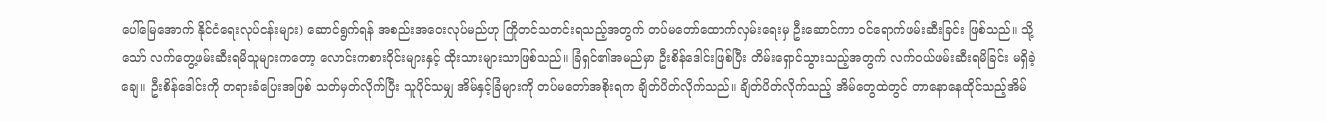ပေါ်မြေအောက် နိုင်ငံရေးလုပ်ငန်းများ) ဆောင်ရွက်ရန် အစည်းအဝေးလုပ်မည်ဟု ကြိုတင်သတင်းရသည့်အတွက် တပ်မတော်ထောက်လှမ်းရေးမှ ဦးဆောင်ကာ ဝင်ရောက်ဖမ်းဆီးခြင်း ဖြစ်သည်။ သို့သော် လက်တွေ့ဖမ်းဆီးရမိသူများကတော့ လောင်းကစားဝိုင်းများနှင့် ထိုးသားများသာဖြစ်သည်။ ခြံရှင်၏အမည်မှာ ဦးစိန်ဒေါင်းဖြစ်ပြီး တိမ်းရှောင်သွားသည့်အတွက် လက်ဝယ်ဖမ်းဆီးရမိခြင်း မရှိခဲ့ချေ။ ဦးစိန်ဒေါင်းကို တရားခံပြေးအဖြစ် သတ်မှတ်လိုက်ပြီး သူပိုင်သမျှ အိမ်နှင့်ခြံများကို တပ်မတော်အစိုးရက ချိတ်ပိတ်လိုက်သည်။ ချိတ်ပိတ်လိုက်သည့် အိမ်တွေထဲတွင် တာနောနေထိုင်သည့်အိမ်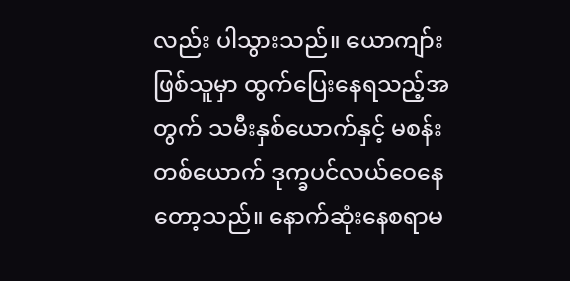လည်း ပါသွားသည်။ ယောကျာ်းဖြစ်သူမှာ ထွက်ပြေးနေရသည့်အတွက် သမီးနှစ်ယောက်နှင့် မစန်းတစ်ယောက် ဒုက္ခပင်လယ်ဝေနေတော့သည်။ နောက်ဆုံးနေစရာမ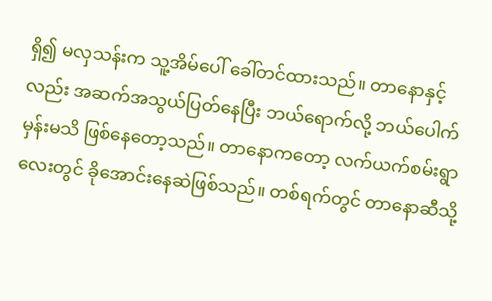ရှိ၍ မလှသန်းက သူ့အိမ်ပေါ် ခေါ်တင်ထားသည်။ တာနောနှင့်လည်း အဆက်အသွယ်ပြတ်နေပြီး ဘယ်ရောက်လို့ ဘယ်ပေါက်မှန်းမသိ ဖြစ်နေတော့သည်။ တာနောကတော့ လက်ယက်စမ်းရွာလေးတွင် ခိုအောင်းနေဆဲဖြစ်သည်။ တစ်ရက်တွင် တာနောဆီသို့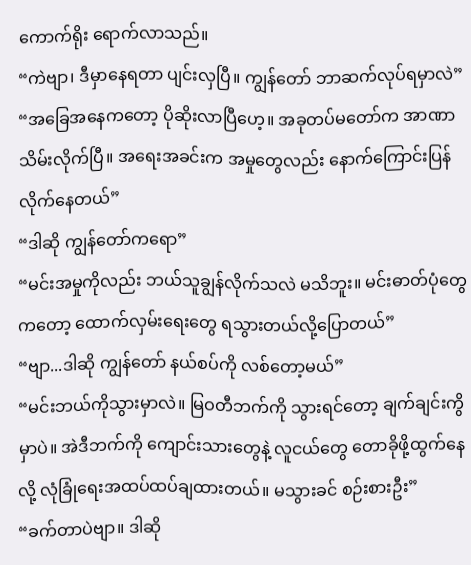ကောက်ရိုး ရောက်လာသည်။
“ကဲဗျာ၊ ဒီမှာနေရတာ ပျင်းလှပြီ။ ကျွန်တော် ဘာဆက်လုပ်ရမှာလဲ”
“အခြေအနေကတော့ ပိုဆိုးလာပြီဟေ့။ အခုတပ်မတော်က အာဏာသိမ်းလိုက်ပြီ။ အရေးအခင်းက အမှုတွေလည်း နောက်ကြောင်းပြန်လိုက်နေတယ်”
“ဒါဆို ကျွန်တော်ကရော”
“မင်းအမှုကိုလည်း ဘယ်သူချွန်လိုက်သလဲ မသိဘူး။ မင်းဓာတ်ပုံတွေကတော့ ထောက်လှမ်းရေးတွေ ရသွားတယ်လို့ပြောတယ်”
“ဗျာ...ဒါဆို ကျွန်တော် နယ်စပ်ကို လစ်တော့မယ်”
“မင်းဘယ်ကိုသွားမှာလဲ။ မြဝတီဘက်ကို သွားရင်တော့ ချက်ချင်းကွိမှာပဲ။ အဲဒီဘက်ကို ကျောင်းသားတွေနဲ့ လူငယ်တွေ တောခိုဖို့ထွက်နေလို့ လုံခြုံရေးအထပ်ထပ်ချထားတယ်။ မသွားခင် စဉ်းစားဦး”
“ခက်တာပဲဗျာ။ ဒါဆို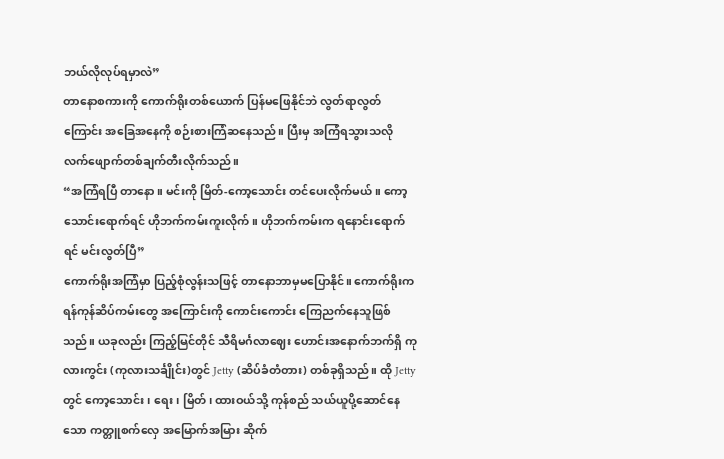ဘယ်လိုလုပ်ရမှာလဲ”
တာနောစကားကို ကောက်ရိုးတစ်ယောက် ပြန်မဖြေနိုင်ဘဲ လွတ်ရာလွတ်ကြောင်း အခြေအနေကို စဉ်းစားကြံဆနေသည်။ ပြီးမှ အကြံရသွားသလို လက်ဖျောက်တစ်ချက်တီးလိုက်သည်။
“အကြံရပြီ တာနော။ မင်းကို မြိတ်-ကော့သောင်း တင်ပေးလိုက်မယ်။ ကော့သောင်းရောက်ရင် ဟိုဘက်ကမ်းကူးလိုက်။ ဟိုဘက်ကမ်းက ရနောင်းရောက်ရင် မင်းလွတ်ပြီ”
ကောက်ရိုးအကြံမှာ ပြည့်စုံလွန်းသဖြင့် တာနောဘာမှမပြောနိုင်။ ကောက်ရိုးက ရန်ကုန်ဆိပ်ကမ်းတွေ အကြောင်းကို ကောင်းကောင်း ကြေညက်နေသူဖြစ်သည်။ ယခုလည်း ကြည့်မြင်တိုင် သီရိမင်္ဂလာဈေး ဟောင်းအနောက်ဘက်ရှိ ကုလားကွင်း (ကုလားသင်္ချိုင်း)တွင် Jetty (ဆိပ်ခံတံတား) တစ်ခုရှိသည်။ ထို Jetty တွင် ကော့သောင်း၊ ရေး၊ မြိတ်၊ ထားဝယ်သို့ ကုန်စည် သယ်ယူပို့ဆောင်နေသော ကတ္တူစက်လှေ အမြောက်အမြား ဆိုက်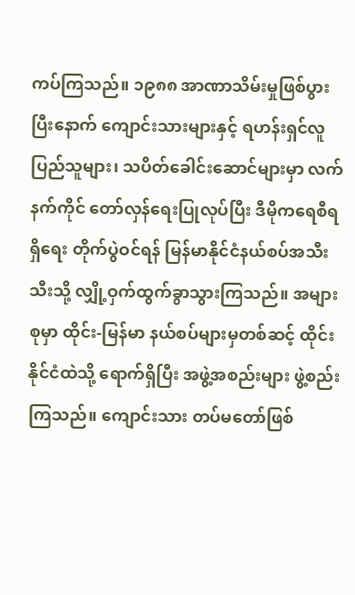ကပ်ကြသည်။ ၁၉၈၈ အာဏာသိမ်းမှုဖြစ်ပွားပြီးနောက် ကျောင်းသားများနှင့် ရဟန်းရှင်လူပြည်သူများ၊ သပိတ်ခေါင်းဆောင်များမှာ လက်နက်ကိုင် တော်လှန်ရေးပြုလုပ်ပြီး ဒီမိုကရေစီရရှိရေး တိုက်ပွဲဝင်ရန် မြန်မာနိုင်ငံနယ်စပ်အသီးသီးသို့ လျှို့ဝှက်ထွက်ခွာသွားကြသည်။ အများစုမှာ ထိုင်း-မြန်မာ နယ်စပ်များမှတစ်ဆင့် ထိုင်းနိုင်ငံထဲသို့ ရောက်ရှိပြီး အဖွဲ့အစည်းများ ဖွဲ့စည်းကြသည်။ ကျောင်းသား တပ်မတော်ဖြစ်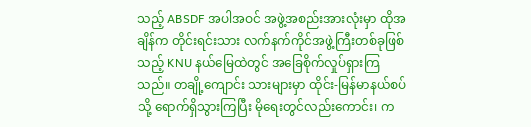သည့် ABSDF အပါအဝင် အဖွဲ့အစည်းအားလုံးမှာ ထိုအချိန်က တိုင်းရင်းသား လက်နက်ကိုင်အဖွဲ့ကြီးတစ်ခုဖြစ်သည့် KNU နယ်မြေထဲတွင် အခြေစိုက်လှုပ်ရှားကြသည်။ တချို့ကျောင်း သားများမှာ ထိုင်း-မြန်မာနယ်စပ်သို့ ရောက်ရှိသွားကြပြီး မိုရေးတွင်လည်းကောင်း၊ က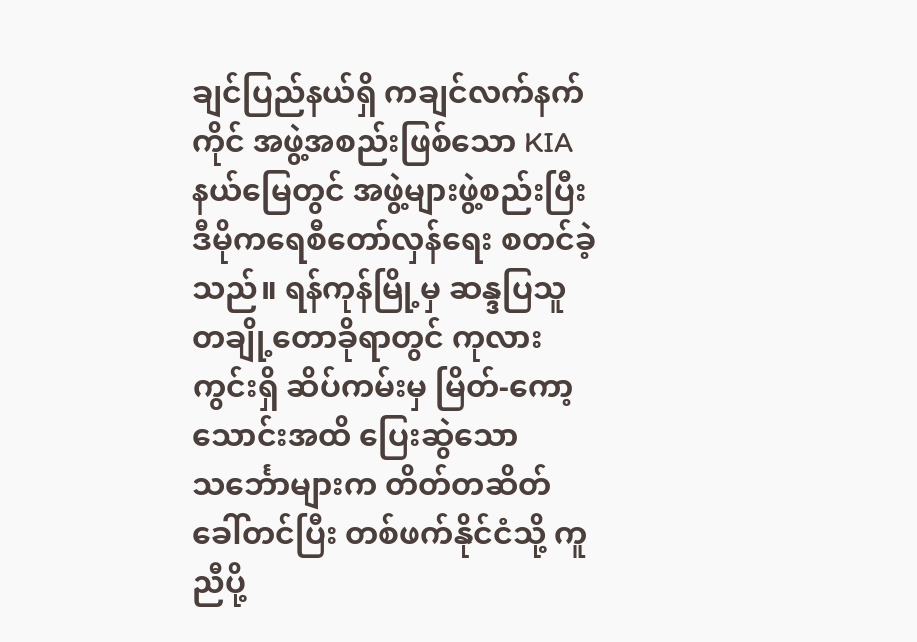ချင်ပြည်နယ်ရှိ ကချင်လက်နက်ကိုင် အဖွဲ့အစည်းဖြစ်သော KIA နယ်မြေတွင် အဖွဲ့များဖွဲ့စည်းပြီး ဒီမိုကရေစီတော်လှန်ရေး စတင်ခဲ့သည်။ ရန်ကုန်မြို့မှ ဆန္ဒပြသူ တချို့တောခိုရာတွင် ကုလားကွင်းရှိ ဆိပ်ကမ်းမှ မြိတ်-ကော့သောင်းအထိ ပြေးဆွဲသော သင်္ဘောများက တိတ်တဆိတ်ခေါ်တင်ပြီး တစ်ဖက်နိုင်ငံသို့ ကူညီပို့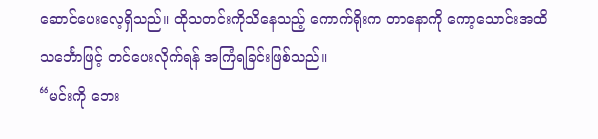ဆောင်ပေးလေ့ရှိသည်။ ထိုသတင်းကိုသိနေသည့် ကောက်ရိုးက တာနောကို ကော့သောင်းအထိ သင်္ဘောဖြင့် တင်ပေးလိုက်ရန် အကြံရခြင်းဖြစ်သည်။
“မင်းကို ဘေး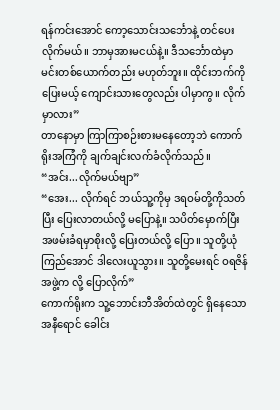ရန်ကင်းအောင် ကော့သောင်းသင်္ဘောနဲ့ တင်ပေးလိုက်မယ်။ ဘာမှအားမငယ်နဲ့။ ဒီသင်္ဘောထဲမှာ မင်းတစ်ယောက်တည်း မဟုတ်ဘူး။ ထိုင်းဘက်ကိုပြေးမယ့် ကျောင်းသားတွေလည်း ပါမှာကွ။ လိုက်မှာလား”
တာနောမှာ ကြာကြာစဉ်းစားမနေတော့ဘဲ ကောက်ရိုးအကြံကို ချက်ချင်းလက်ခံလိုက်သည်။
“အင်း...လိုက်မယ်ဗျာ”
“အေး... လိုက်ရင် ဘယ်သူ့ကိုမှ ဒရဝမ်တို့ကိုသတ်ပြီး ပြေးလာတယ်လို့ မပြောနဲ့။ သပိတ်မှောက်ပြီး အဖမ်းခံရမှာစိုးလို့ ပြေးတယ်လို့ ပြော။ သူတို့ယုံကြည်အောင် ဒါလေးယူသွား။ သူတို့မေးရင် ဝရဇိန်အဖွဲ့က လို့ ပြောလိုက်”
ကောက်ရိုးက သူ့ဘောင်းဘီအိတ်ထဲတွင် ရှိနေသော အနီရောင် ခေါင်း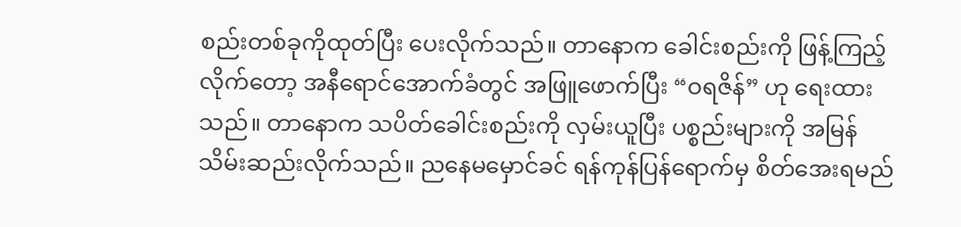စည်းတစ်ခုကိုထုတ်ပြီး ပေးလိုက်သည်။ တာနောက ခေါင်းစည်းကို ဖြန့်ကြည့်လိုက်တော့ အနီရောင်အောက်ခံတွင် အဖြူဖောက်ပြီး “ဝရဇိန်” ဟု ရေးထားသည်။ တာနောက သပိတ်ခေါင်းစည်းကို လှမ်းယူပြီး ပစ္စည်းများကို အမြန်သိမ်းဆည်းလိုက်သည်။ ညနေမမှောင်ခင် ရန်ကုန်ပြန်ရောက်မှ စိတ်အေးရမည်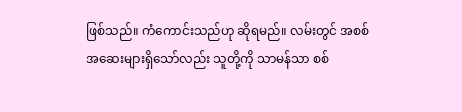ဖြစ်သည်။ ကံကောင်းသည်ဟု ဆိုရမည်။ လမ်းတွင် အစစ်အဆေးများရှိသော်လည်း သူတို့ကို သာမန်သာ စစ်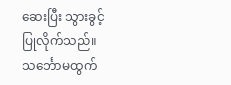ဆေးပြီး သွားခွင့်ပြုလိုက်သည်။ သင်္ဘောမထွက်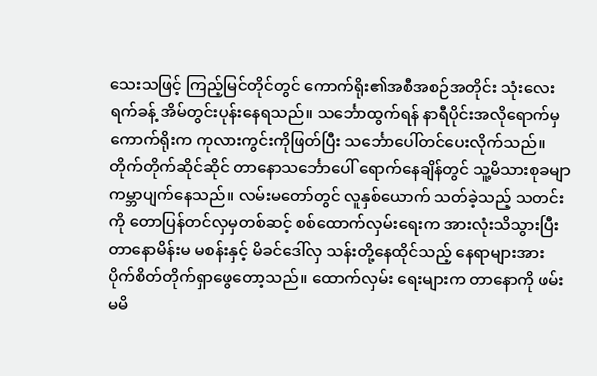သေးသဖြင့် ကြည့်မြင်တိုင်တွင် ကောက်ရိုး၏အစီအစဉ်အတိုင်း သုံးလေးရက်ခန့် အိမ်တွင်းပုန်းနေရသည်။ သင်္ဘောထွက်ရန် နာရီပိုင်းအလိုရောက်မှ ကောက်ရိုးက ကုလားကွင်းကိုဖြတ်ပြီး သင်္ဘောပေါ်တင်ပေးလိုက်သည်။ တိုက်တိုက်ဆိုင်ဆိုင် တာနောသင်္ဘောပေါ် ရောက်နေချိန်တွင် သူ့မိသားစုခမျာ ကမ္ဘာပျက်နေသည်။ လမ်းမတော်တွင် လူနှစ်ယောက် သတ်ခဲ့သည့် သတင်းကို တောပြန်တင်လှမှတစ်ဆင့် စစ်ထောက်လှမ်းရေးက အားလုံးသိသွားပြီး တာနောမိန်းမ မစန်းနှင့် မိခင်ဒေါ်လှ သန်းတို့နေထိုင်သည့် နေရာများအား ပိုက်စိတ်တိုက်ရှာဖွေတော့သည်။ ထောက်လှမ်း ရေးများက တာနောကို ဖမ်းမမိ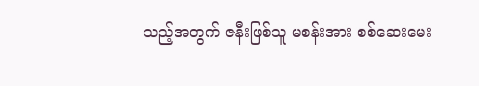သည့်အတွက် ဇနီးဖြစ်သူ မစန်းအား စစ်ဆေးမေး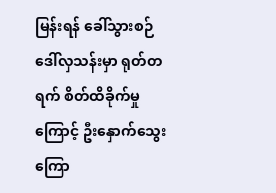မြန်းရန် ခေါ်သွားစဉ် ဒေါ်လှသန်းမှာ ရုတ်တရက် စိတ်ထိခိုက်မှုကြောင့် ဦးနှောက်သွေးကြော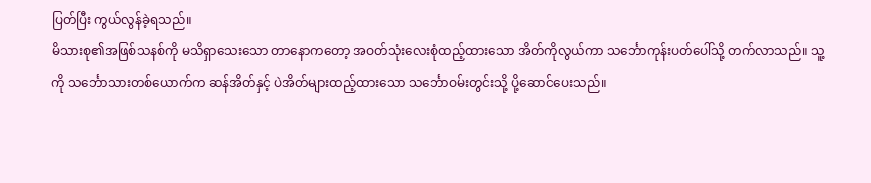ပြတ်ပြီး ကွယ်လွန်ခဲ့ရသည်။
မိသားစု၏အဖြစ်သနစ်ကို မသိရှာသေးသော တာနောကတော့ အဝတ်သုံးလေးစုံထည့်ထားသော အိတ်ကိုလွယ်ကာ သင်္ဘောကုန်းပတ်ပေါ်သို့ တက်လာသည်။ သူ့ကို သင်္ဘောသားတစ်ယောက်က ဆန်အိတ်နှင့် ပဲအိတ်များထည့်ထားသော သင်္ဘောဝမ်းတွင်းသို့ ပို့ဆောင်ပေးသည်။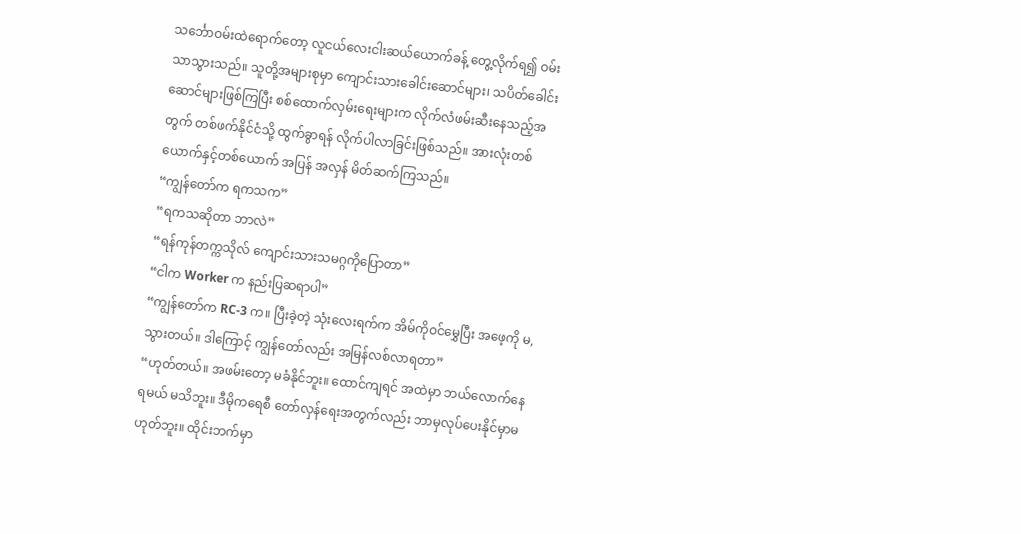သင်္ဘောဝမ်းထဲရောက်တော့ လူငယ်လေးငါးဆယ်ယောက်ခန့် တွေ့လိုက်ရ၍ ဝမ်းသာသွားသည်။ သူတို့အများစုမှာ ကျောင်းသားခေါင်းဆောင်များ၊ သပိတ်ခေါင်းဆောင်များဖြစ်ကြပြီး စစ်ထောက်လှမ်းရေးများက လိုက်လံဖမ်းဆီးနေသည့်အတွက် တစ်ဖက်နိုင်ငံသို့ ထွက်ခွာရန် လိုက်ပါလာခြင်းဖြစ်သည်။ အားလုံးတစ်ယောက်နှင့်တစ်ယောက် အပြန် အလှန် မိတ်ဆက်ကြသည်။
“ကျွန်တော်က ရကသက”
“ရကသဆိုတာ ဘာလဲ”
“ရန်ကုန်တက္ကသိုလ် ကျောင်းသားသမဂ္ဂကိုပြောတာ”
“ငါက Worker က နည်းပြဆရာပါ”
“ကျွန်တော်က RC-3 က။ ပြီးခဲ့တဲ့ သုံးလေးရက်က အိမ်ကိုဝင်မွှေပြီး အဖေ့ကို မ,သွားတယ်။ ဒါကြောင့် ကျွန်တော်လည်း အမြန်လစ်လာရတာ”
“ဟုတ်တယ်။ အဖမ်းတော့ မခံနိုင်ဘူး။ ထောင်ကျရင် အထဲမှာ ဘယ်လောက်နေရမယ် မသိဘူး။ ဒီမိုကရေစီ တော်လှန်ရေးအတွက်လည်း ဘာမှလုပ်ပေးနိုင်မှာမဟုတ်ဘူး။ ထိုင်းဘက်မှာ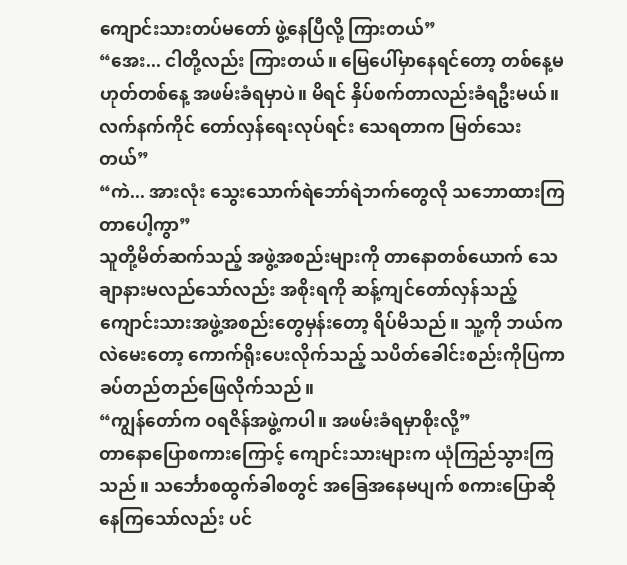ကျောင်းသားတပ်မတော် ဖွဲ့နေပြီလို့ ကြားတယ်”
“အေး... ငါတို့လည်း ကြားတယ်။ မြေပေါ်မှာနေရင်တော့ တစ်နေ့မဟုတ်တစ်နေ့ အဖမ်းခံရမှာပဲ။ မိရင် နှိပ်စက်တာလည်းခံရဦးမယ်။ လက်နက်ကိုင် တော်လှန်ရေးလုပ်ရင်း သေရတာက မြတ်သေးတယ်”
“ကဲ... အားလုံး သွေးသောက်ရဲဘော်ရဲဘက်တွေလို သဘောထားကြတာပေါ့ကွာ”
သူတို့မိတ်ဆက်သည့် အဖွဲ့အစည်းများကို တာနောတစ်ယောက် သေချာနားမလည်သော်လည်း အစိုးရကို ဆန့်ကျင်တော်လှန်သည့် ကျောင်းသားအဖွဲ့အစည်းတွေမှန်းတော့ ရိပ်မိသည်။ သူ့ကို ဘယ်ကလဲမေးတော့ ကောက်ရိုးပေးလိုက်သည့် သပိတ်ခေါင်းစည်းကိုပြကာ ခပ်တည်တည်ဖြေလိုက်သည်။
“ကျွန်တော်က ဝရဇိန်အဖွဲ့ကပါ။ အဖမ်းခံရမှာစိုးလို့”
တာနောပြောစကားကြောင့် ကျောင်းသားများက ယုံကြည်သွားကြသည်။ သင်္ဘောစထွက်ခါစတွင် အခြေအနေမပျက် စကားပြောဆိုနေကြသော်လည်း ပင်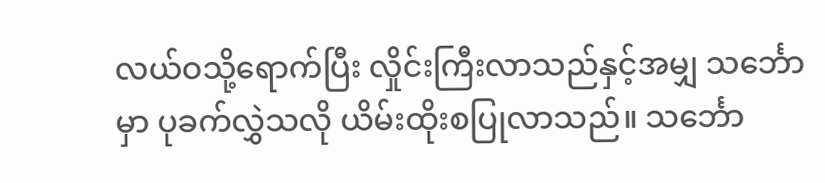လယ်ဝသို့ရောက်ပြီး လှိုင်းကြီးလာသည်နှင့်အမျှ သင်္ဘောမှာ ပုခက်လွှဲသလို ယိမ်းထိုးစပြုလာသည်။ သင်္ဘော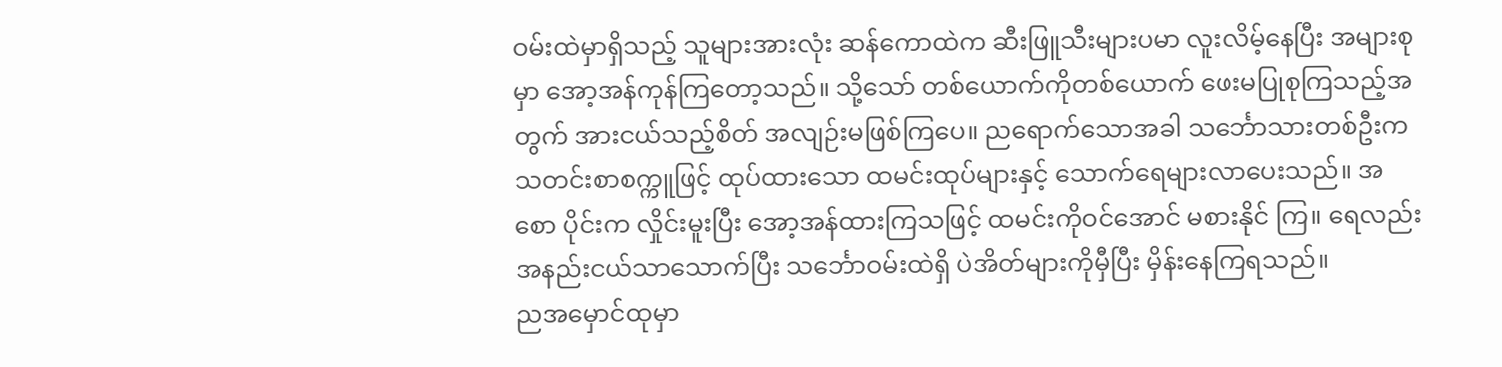ဝမ်းထဲမှာရှိသည့် သူများအားလုံး ဆန်ကောထဲက ဆီးဖြူသီးများပမာ လူးလိမ့်နေပြီး အများစုမှာ အော့အန်ကုန်ကြတော့သည်။ သို့သော် တစ်ယောက်ကိုတစ်ယောက် ဖေးမပြုစုကြသည့်အတွက် အားငယ်သည့်စိတ် အလျဉ်းမဖြစ်ကြပေ။ ညရောက်သောအခါ သင်္ဘောသားတစ်ဦးက သတင်းစာစက္ကူဖြင့် ထုပ်ထားသော ထမင်းထုပ်များနှင့် သောက်ရေများလာပေးသည်။ အစော ပိုင်းက လှိုင်းမူးပြီး အော့အန်ထားကြသဖြင့် ထမင်းကိုဝင်အောင် မစားနိုင် ကြ။ ရေလည်းအနည်းငယ်သာသောက်ပြီး သင်္ဘောဝမ်းထဲရှိ ပဲအိတ်များကိုမှီပြီး မှိန်းနေကြရသည်။
ညအမှောင်ထုမှာ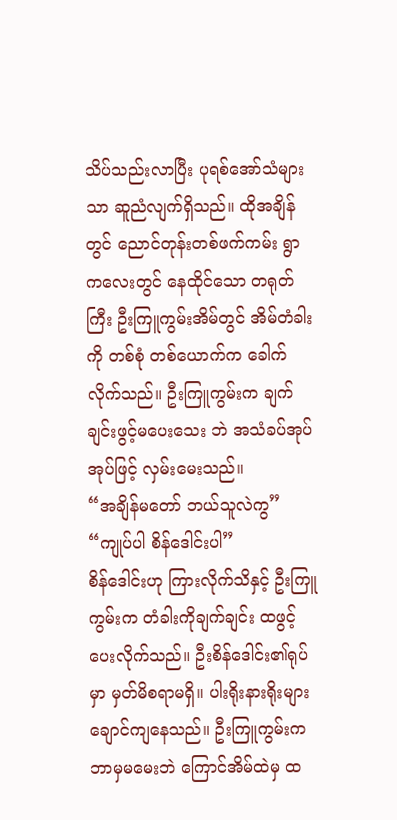သိပ်သည်းလာပြီး ပုရစ်အော်သံများသာ ဆူညံလျက်ရှိသည်။ ထိုအချိန်တွင် ညောင်တုန်းတစ်ဖက်ကမ်း ရွာကလေးတွင် နေထိုင်သော တရုတ်ကြီး ဦးကြူကွမ်းအိမ်တွင် အိမ်တံခါးကို တစ်စုံ တစ်ယောက်က ခေါက်လိုက်သည်။ ဦးကြူကွမ်းက ချက်ချင်းဖွင့်မပေးသေး ဘဲ အသံခပ်အုပ်အုပ်ဖြင့် လှမ်းမေးသည်။
“အချိန်မတော် ဘယ်သူလဲကွ”
“ကျုပ်ပါ စိန်ဒေါင်းပါ”
စိန်ဒေါင်းဟု ကြားလိုက်သိနှင့် ဦးကြူကွမ်းက တံခါးကိုချက်ချင်း ထဖွင့်ပေးလိုက်သည်။ ဦးစိန်ဒေါင်း၏ရုပ်မှာ မှတ်မိစရာမရှိ။ ပါးရိုးနားရိုးများ ချောင်ကျနေသည်။ ဦးကြူကွမ်းက ဘာမှမမေးဘဲ ကြောင်အိမ်ထဲမှ ထ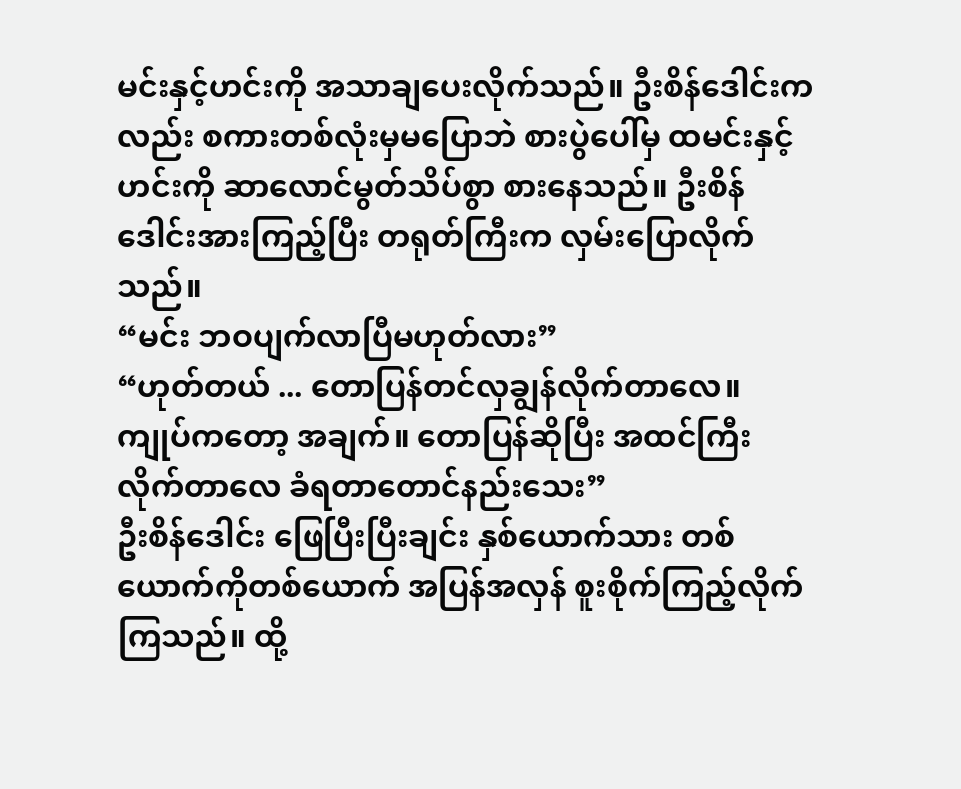မင်းနှင့်ဟင်းကို အသာချပေးလိုက်သည်။ ဦးစိန်ဒေါင်းကလည်း စကားတစ်လုံးမှမပြောဘဲ စားပွဲပေါ်မှ ထမင်းနှင့်ဟင်းကို ဆာလောင်မွတ်သိပ်စွာ စားနေသည်။ ဦးစိန်ဒေါင်းအားကြည့်ပြီး တရုတ်ကြီးက လှမ်းပြောလိုက်သည်။
“မင်း ဘဝပျက်လာပြီမဟုတ်လား”
“ဟုတ်တယ် ... တောပြန်တင်လှချွန်လိုက်တာလေ။ ကျုပ်ကတော့ အချက်။ တောပြန်ဆိုပြီး အထင်ကြီးလိုက်တာလေ ခံရတာတောင်နည်းသေး”
ဦးစိန်ဒေါင်း ဖြေပြီးပြီးချင်း နှစ်ယောက်သား တစ်ယောက်ကိုတစ်ယောက် အပြန်အလှန် စူးစိုက်ကြည့်လိုက်ကြသည်။ ထို့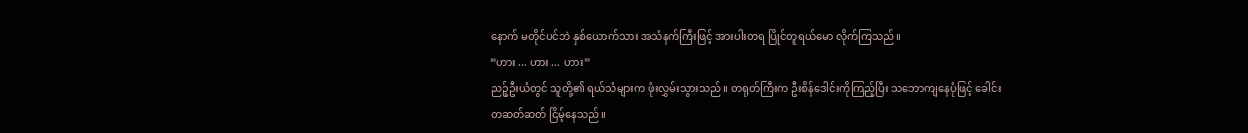နောက် မတိုင်ပင်ဘဲ နှစ်ယောက်သား အသံနက်ကြီးဖြင့် အားပါးတရ ပြိုင်တူရယ်မော လိုက်ကြသည်။
“ဟား ... ဟား ... ဟား”
ညဉ့်ဦးယံတွင် သူတို့၏ ရယ်သံများက ဖုံးလွှမ်းသွားသည်။ တရုတ်ကြီးက ဦးစိန်ဒေါင်းကိုကြည့်ပြီး သဘောကျနေပုံဖြင့် ခေါင်းတဆတ်ဆတ် ငြိမ့်နေသည်။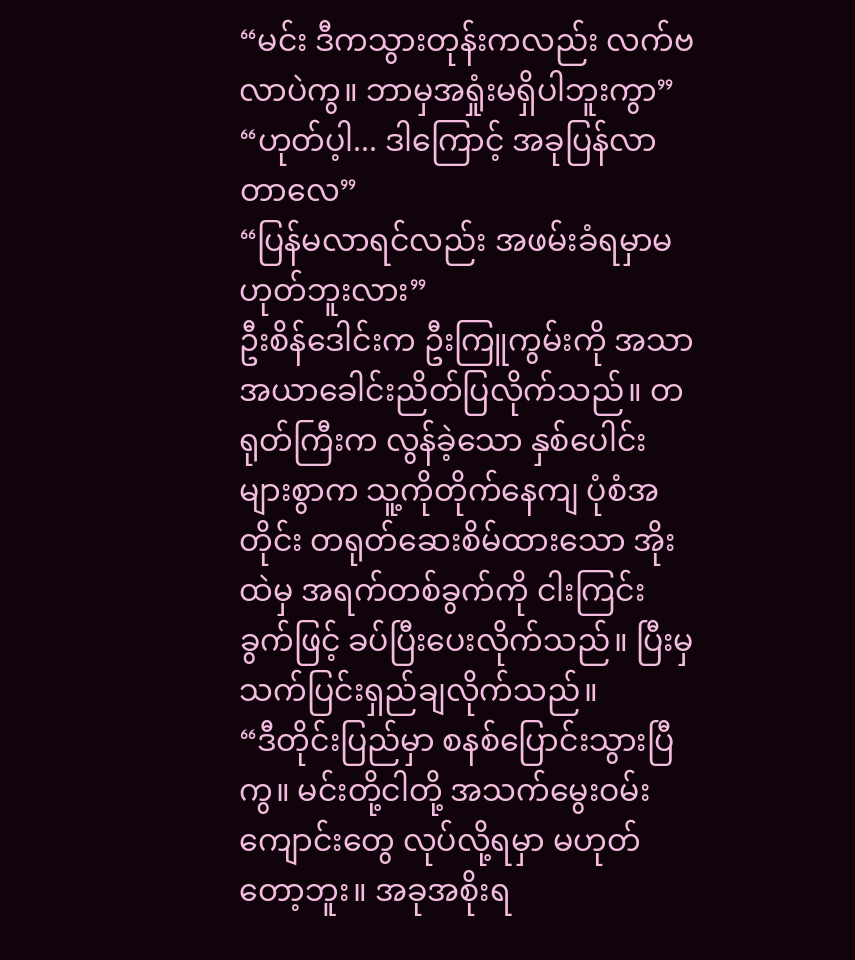“မင်း ဒီကသွားတုန်းကလည်း လက်ဗလာပဲကွ။ ဘာမှအရှုံးမရှိပါဘူးကွာ”
“ဟုတ်ပ့ါ... ဒါကြောင့် အခုပြန်လာတာလေ”
“ပြန်မလာရင်လည်း အဖမ်းခံရမှာမဟုတ်ဘူးလား”
ဦးစိန်ဒေါင်းက ဦးကြူကွမ်းကို အသာအယာခေါင်းညိတ်ပြလိုက်သည်။ တရုတ်ကြီးက လွန်ခဲ့သော နှစ်ပေါင်းများစွာက သူ့ကိုတိုက်နေကျ ပုံစံအတိုင်း တရုတ်ဆေးစိမ်ထားသော အိုးထဲမှ အရက်တစ်ခွက်ကို ငါးကြင်းခွက်ဖြင့် ခပ်ပြီးပေးလိုက်သည်။ ပြီးမှ သက်ပြင်းရှည်ချလိုက်သည်။
“ဒီတိုင်းပြည်မှာ စနစ်ပြောင်းသွားပြီကွ။ မင်းတို့ငါတို့ အသက်မွေးဝမ်းကျောင်းတွေ လုပ်လို့ရမှာ မဟုတ်တော့ဘူး။ အခုအစိုးရ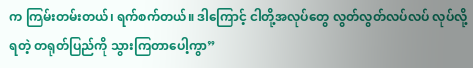က ကြမ်းတမ်းတယ်၊ ရက်စက်တယ်။ ဒါကြောင့် ငါတို့အလုပ်တွေ လွတ်လွတ်လပ်လပ် လုပ်လို့ရတဲ့ တရုတ်ပြည်ကို သွားကြတာပေါ့ကွာ”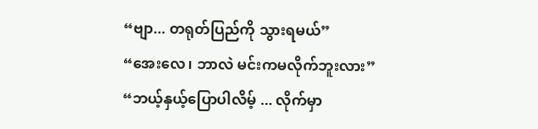“ဗျာ... တရုတ်ပြည်ကို သွားရမယ်”
“အေးလေ၊ ဘာလဲ မင်းကမလိုက်ဘူးလား”
“ဘယ့်နှယ့်ပြောပါလိမ့် ... လိုက်မှာ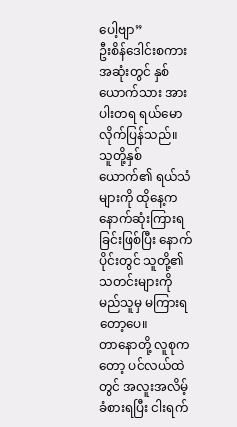ပေါ့ဗျာ”
ဦးစိန်ဒေါင်းစကားအဆုံးတွင် နှစ်ယောက်သား အားပါးတရ ရယ်မောလိုက်ပြန်သည်။ သူတို့နှစ်ယောက်၏ ရယ်သံများကို ထိုနေ့က နောက်ဆုံးကြားရခြင်းဖြစ်ပြီး နောက်ပိုင်းတွင် သူတို့၏သတင်းများကို မည်သူမှ မကြားရတော့ပေ။
တာနောတို့ လူစုကတော့ ပင်လယ်ထဲတွင် အလူးအလိမ့်ခံစားရပြီး ငါးရက်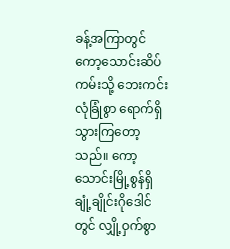ခန့်အကြာတွင် ကော့သောင်းဆိပ်ကမ်းသို့ ဘေးကင်းလုံခြုံစွာ ရောက်ရှိသွားကြတော့သည်။ ကော့သောင်းမြို့စွန်ရှိ ချုံ့ချိုင်းဂိုဒေါင်တွင် လျှို့ဝှက်စွာ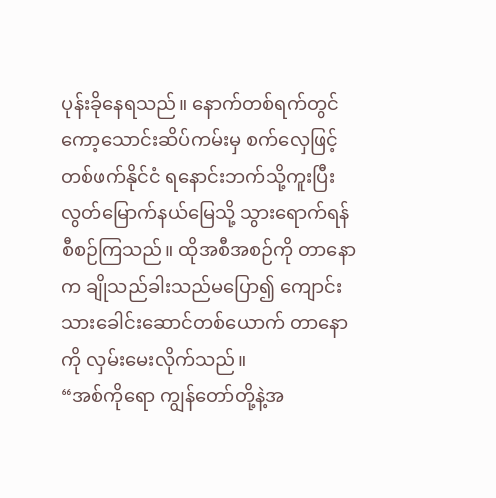ပုန်းခိုနေရသည်။ နောက်တစ်ရက်တွင် ကော့သောင်းဆိပ်ကမ်းမှ စက်လှေဖြင့် တစ်ဖက်နိုင်ငံ ရနောင်းဘက်သို့ကူးပြီး လွတ်မြောက်နယ်မြေသို့ သွားရောက်ရန် စီစဉ်ကြသည်။ ထိုအစီအစဉ်ကို တာနောက ချိုသည်ခါးသည်မပြော၍ ကျောင်းသားခေါင်းဆောင်တစ်ယောက် တာနောကို လှမ်းမေးလိုက်သည်။
“အစ်ကိုရော ကျွန်တော်တို့နဲ့အ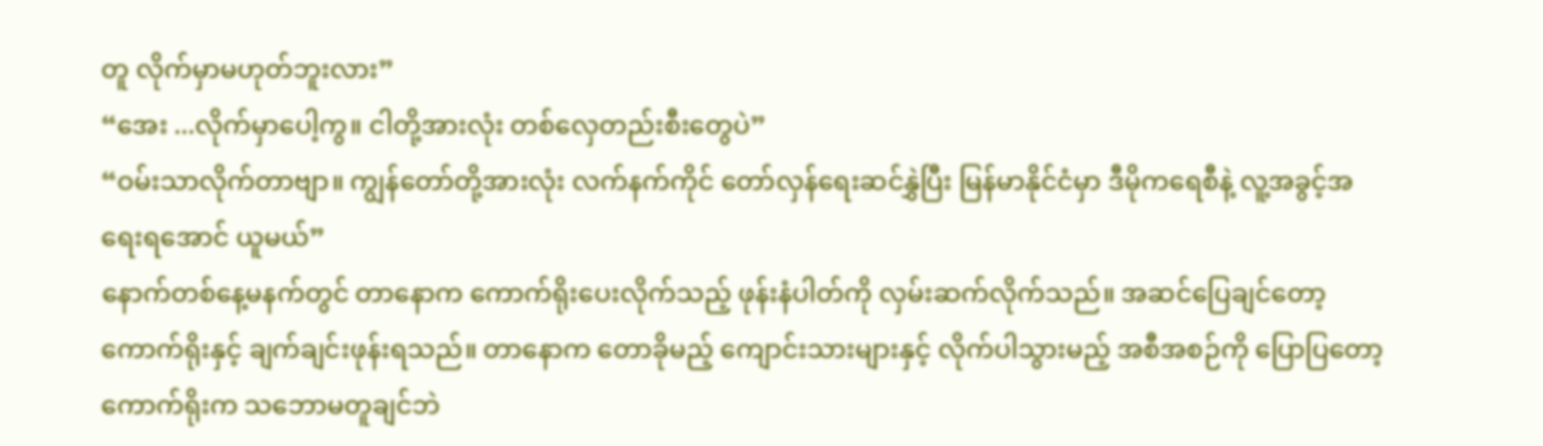တူ လိုက်မှာမဟုတ်ဘူးလား”
“အေး ...လိုက်မှာပေါ့ကွ။ ငါတို့အားလုံး တစ်လှေတည်းစီးတွေပဲ”
“ဝမ်းသာလိုက်တာဗျာ။ ကျွန်တော်တို့အားလုံး လက်နက်ကိုင် တော်လှန်ရေးဆင်နွှဲပြီး မြန်မာနိုင်ငံမှာ ဒီမိုကရေစီနဲ့ လူ့အခွင့်အရေးရအောင် ယူမယ်”
နောက်တစ်နေ့မနက်တွင် တာနောက ကောက်ရိုးပေးလိုက်သည့် ဖုန်းနံပါတ်ကို လှမ်းဆက်လိုက်သည်။ အဆင်ပြေချင်တော့ ကောက်ရိုးနှင့် ချက်ချင်းဖုန်းရသည်။ တာနောက တောခိုမည့် ကျောင်းသားများနှင့် လိုက်ပါသွားမည့် အစီအစဉ်ကို ပြောပြတော့ ကောက်ရိုးက သဘောမတူချင်ဘဲ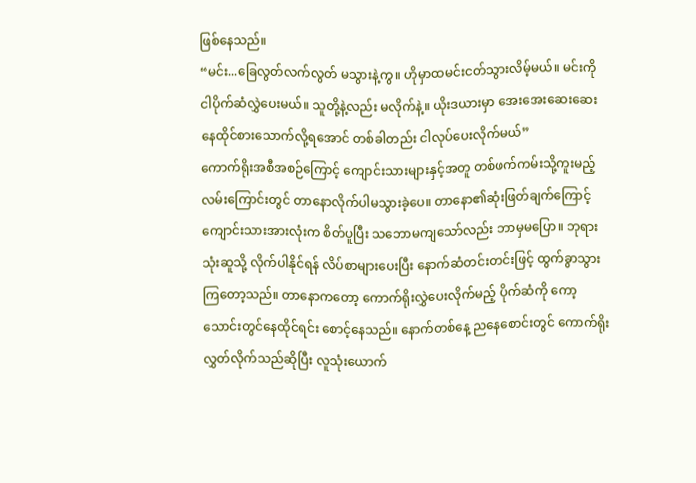ဖြစ်နေသည်။
“မင်း...ခြေလွတ်လက်လွတ် မသွားနဲ့ကွ။ ဟိုမှာထမင်းငတ်သွားလိမ့်မယ်။ မင်းကို ငါပိုက်ဆံလွှဲပေးမယ်။ သူတို့နဲ့လည်း မလိုက်နဲ့။ ယိုးဒယားမှာ အေးအေးဆေးဆေး နေထိုင်စားသောက်လို့ရအောင် တစ်ခါတည်း ငါလုပ်ပေးလိုက်မယ်”
ကောက်ရိုးအစီအစဉ်ကြောင့် ကျောင်းသားများနှင့်အတူ တစ်ဖက်ကမ်းသို့ကူးမည့် လမ်းကြောင်းတွင် တာနောလိုက်ပါမသွားခဲ့ပေ။ တာနော၏ဆုံးဖြတ်ချက်ကြောင့် ကျောင်းသားအားလုံးက စိတ်ပူပြီး သဘောမကျသော်လည်း ဘာမှမပြော။ ဘုရားသုံးဆူသို့ လိုက်ပါနိုင်ရန် လိပ်စာများပေးပြီး နောက်ဆံတင်းတင်းဖြင့် ထွက်ခွာသွားကြတော့သည်။ တာနောကတော့ ကောက်ရိုးလွှဲပေးလိုက်မည့် ပိုက်ဆံကို ကော့သောင်းတွင်နေထိုင်ရင်း စောင့်နေသည်။ နောက်တစ်နေ့ ညနေစောင်းတွင် ကောက်ရိုးလွှတ်လိုက်သည်ဆိုပြီး လူသုံးယောက်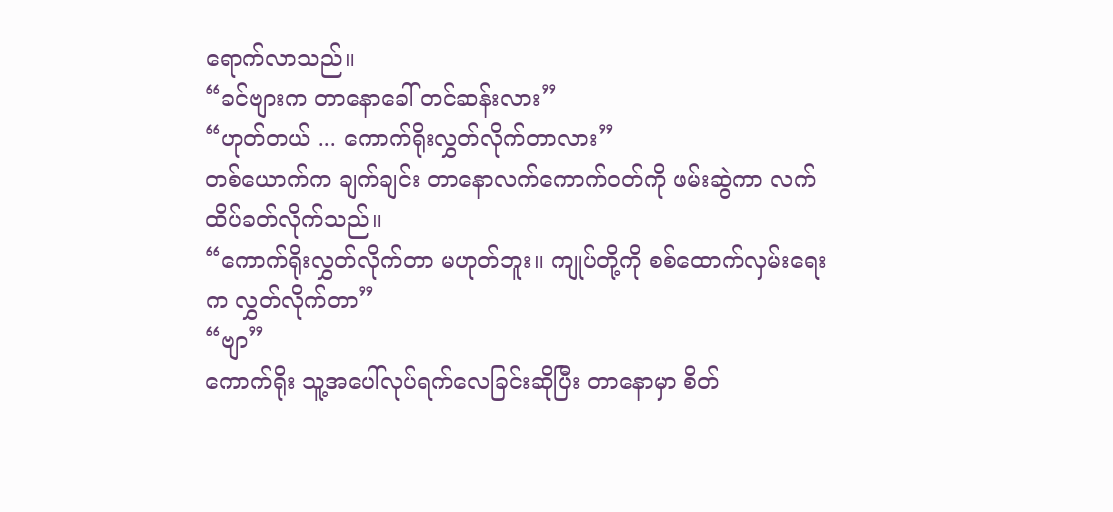ရောက်လာသည်။
“ခင်ဗျားက တာနောခေါ် တင်ဆန်းလား”
“ဟုတ်တယ် ... ကောက်ရိုးလွှတ်လိုက်တာလား”
တစ်ယောက်က ချက်ချင်း တာနောလက်ကောက်ဝတ်ကို ဖမ်းဆွဲကာ လက်ထိပ်ခတ်လိုက်သည်။
“ကောက်ရိုးလွှတ်လိုက်တာ မဟုတ်ဘူး။ ကျုပ်တို့ကို စစ်ထောက်လှမ်းရေးက လွှတ်လိုက်တာ”
“ဗျာ”
ကောက်ရိုး သူ့အပေါ်လုပ်ရက်လေခြင်းဆိုပြီး တာနောမှာ စိတ်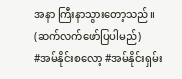အနာ ကြီးနာသွားတော့သည်။
(ဆက်လက်ဖော်ပြပါမည်)
#အမ်နိုင်းစလော့ #အမ်နိုင်းရှမ်း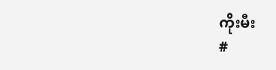ကိုးမီး
#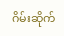ဂိမ်းဆိုက်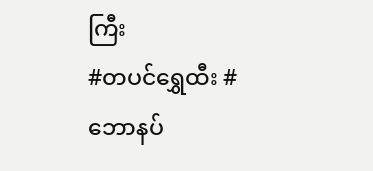ကြီး
#တပင်ရွှေထီး #ဘောနပ်